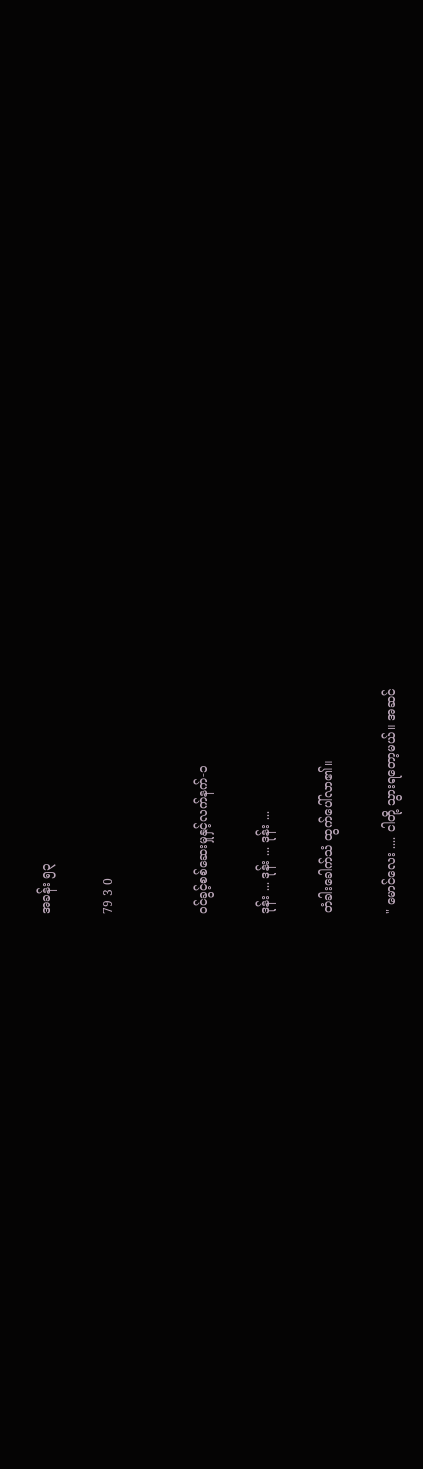အခန်း ၅၃

79 3 0


ဝင်ခွင့်စစ်ဆေးမှုနှင့်လက်နက်-၁

ဒုန်း ... ဒုန်း ... ဒုန်း ...

တံခါးခေါက်သံ ထွက်ပေါ်လာ၏။

" မောင်လေး .... ငါတို့ သွားရတော့မယ်။ အဆင်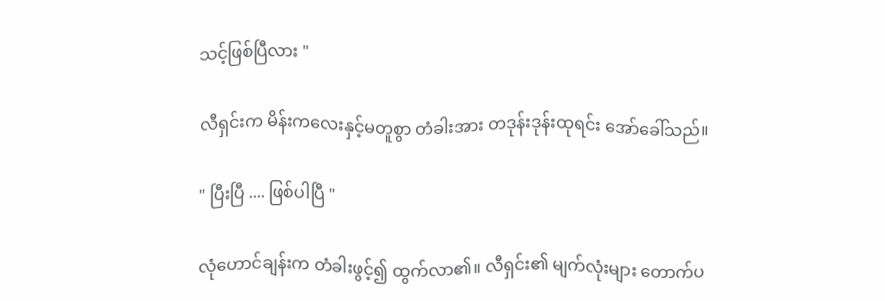သင့်ဖြစ်ပြီလား "

လီရှင်းက မိန်းကလေးနှင့်မတူစွာ တံခါးအား တဒုန်းဒုန်းထုရင်း အော်ခေါ်သည်။

" ပြီးပြီ .... ဖြစ်ပါပြီ "

လုံဟောင်ချန်းက တံခါးဖွင့်၍ ထွက်လာ၏။ လီရှင်း၏ မျက်လုံးများ တောက်ပ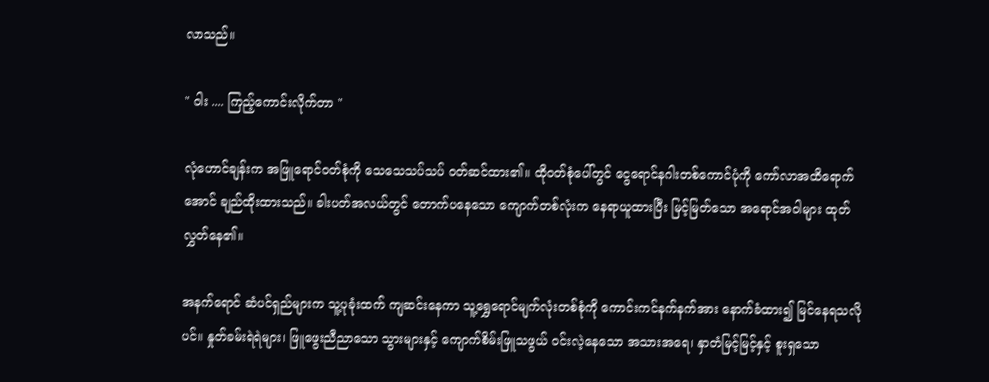လာသည်။

" ဝါး .... ကြည့်ကောင်းလိုက်တာ "

လုံဟောင်ချန်းက အဖြူရောင်ဝတ်စုံကို သေသေသပ်သပ် ဝတ်ဆင်ထား၏။ ထိုဝတ်စုံပေါ်တွင် ငွေရောင်နဂါးတစ်ကောင်ပုံကို ကော်လာအထိရောက်အောင် ချည်ထိုးထားသည်။ ခါးပတ်အလယ်တွင် တောက်ပနေသော ကျောက်တစ်လုံးက နေရာယူထားပြီး မြင့်မြတ်သော အရောင်အဝါများ ထုတ်လွှတ်နေ၏။

အနက်ရောင် ဆံပင်ရှည်များက သူ့ပုခုံးထက် ကျဆင်းနေကာ သူ့ရွှေရောင်မျက်လုံးတစ်စုံကို ကောင်းကင်နက်နက်အား နောက်ခံထား၍ မြင်နေရသလိုပင်။ နှုတ်ခမ်းရဲရဲများ၊ ဖြူဖွေးညီညာသော သွားများနှင့် ကျောက်စိမ်းဖြူသဖွယ် ဝင်းလဲ့နေသော အသားအရေ၊ နှာတံမြင့်မြင့်နှင့် စူးရှသော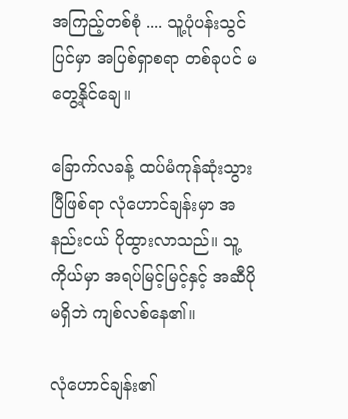အကြည့်တစ်စုံ .... သူ့ပုံပန်းသွင်ပြင်မှာ အပြစ်ရှာစရာ တစ်ခုပင် မတွေ့နိုင်ချေ။

ခြောက်လခန့် ထပ်မံကုန်ဆုံးသွားပြီဖြစ်ရာ လုံဟောင်ချန်းမှာ အနည်းငယ် ပိုထွားလာသည်။ သူ့ကိုယ်မှာ အရပ်မြင့်မြင့်နှင့် အဆီပိုမရှိဘဲ ကျစ်လစ်နေ၏။

လုံဟောင်ချန်း၏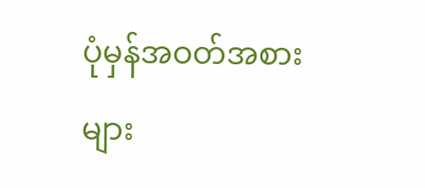ပုံမှန်အဝတ်အစားများ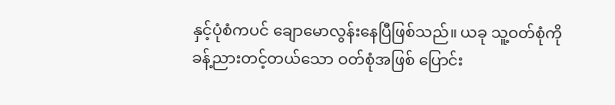နှင့်ပုံစံကပင် ချောမောလွန်းနေပြီဖြစ်သည်။ ယခု သူ့ဝတ်စုံကို ခန့်ညားတင့်တယ်သော ဝတ်စုံအဖြစ် ပြောင်း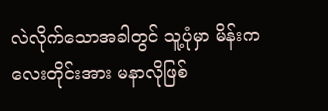လဲလိုက်သောအခါတွင် သူ့ပုံမှာ မိန်းကလေးတိုင်းအား မနာလိုဖြစ်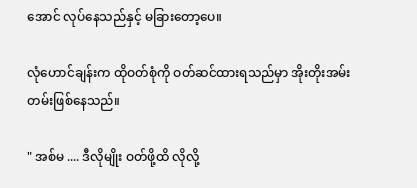အောင် လုပ်နေသည်နှင့် မခြားတော့ပေ။

လုံဟောင်ချန်းက ထိုဝတ်စုံကို ဝတ်ဆင်ထားရသည်မှာ အိုးတိုးအမ်းတမ်းဖြစ်နေသည်။

" အစ်မ .... ဒီလိုမျိုး ဝတ်ဖို့ထိ လိုလို့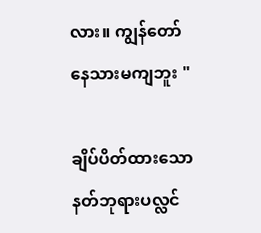လား။ ကျွန်တော် နေသားမကျဘူး "

ချိပ်ပိတ်ထားသော နတ်ဘုရားပလ္လင်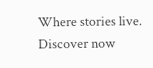Where stories live. Discover now